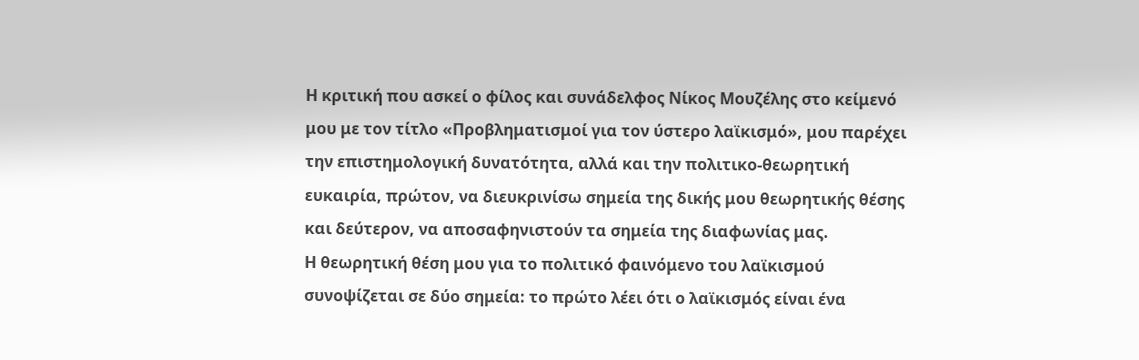Η κριτική που ασκεί ο φίλος και συνάδελφος Νίκος Μουζέλης στο κείμενό μου με τον τίτλο «Προβληματισμοί για τον ύστερο λαϊκισμό», μου παρέχει την επιστημολογική δυνατότητα, αλλά και την πολιτικο-θεωρητική ευκαιρία, πρώτον, να διευκρινίσω σημεία της δικής μου θεωρητικής θέσης και δεύτερον, να αποσαφηνιστούν τα σημεία της διαφωνίας μας.
Η θεωρητική θέση μου για το πολιτικό φαινόμενο του λαϊκισμού συνοψίζεται σε δύο σημεία: το πρώτο λέει ότι ο λαϊκισμός είναι ένα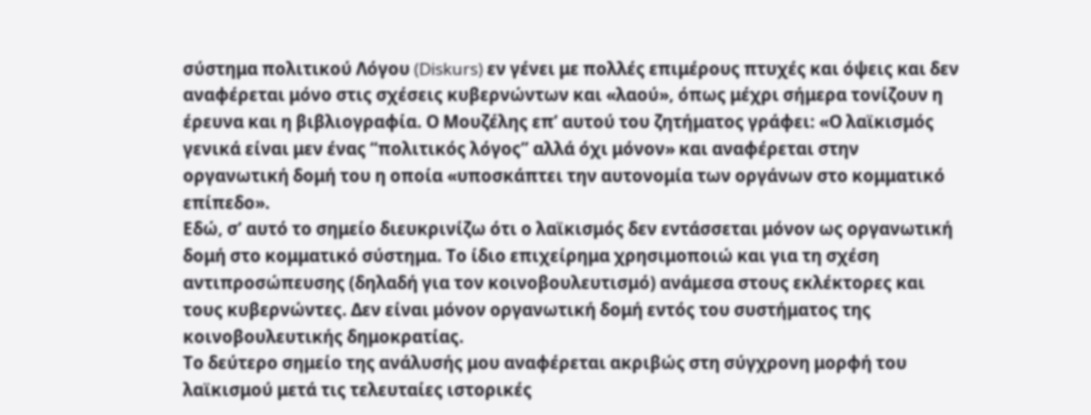σύστημα πολιτικού Λόγου (Diskurs) εν γένει με πολλές επιμέρους πτυχές και όψεις και δεν αναφέρεται μόνο στις σχέσεις κυβερνώντων και «λαού», όπως μέχρι σήμερα τονίζουν η έρευνα και η βιβλιογραφία. Ο Μουζέλης επ’ αυτού του ζητήματος γράφει: «Ο λαϊκισμός γενικά είναι μεν ένας “πολιτικός λόγος” αλλά όχι μόνον» και αναφέρεται στην οργανωτική δομή του η οποία «υποσκάπτει την αυτονομία των οργάνων στο κομματικό επίπεδο».
Εδώ, σ’ αυτό το σημείο διευκρινίζω ότι ο λαϊκισμός δεν εντάσσεται μόνον ως οργανωτική δομή στο κομματικό σύστημα. Το ίδιο επιχείρημα χρησιμοποιώ και για τη σχέση αντιπροσώπευσης (δηλαδή για τον κοινοβουλευτισμό) ανάμεσα στους εκλέκτορες και τους κυβερνώντες. Δεν είναι μόνον οργανωτική δομή εντός του συστήματος της κοινοβουλευτικής δημοκρατίας.
Το δεύτερο σημείο της ανάλυσής μου αναφέρεται ακριβώς στη σύγχρονη μορφή του λαϊκισμού μετά τις τελευταίες ιστορικές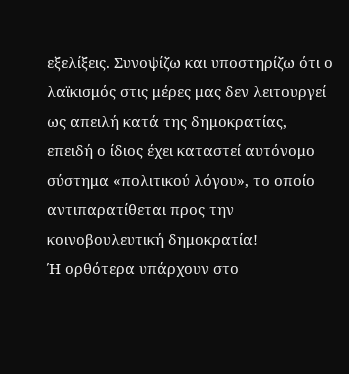εξελίξεις. Συνοψίζω και υποστηρίζω ότι ο λαϊκισμός στις μέρες μας δεν λειτουργεί ως απειλή κατά της δημοκρατίας, επειδή ο ίδιος έχει καταστεί αυτόνομο σύστημα «πολιτικού λόγου», το οποίο αντιπαρατίθεται προς την κοινοβουλευτική δημοκρατία!
Ή ορθότερα υπάρχουν στο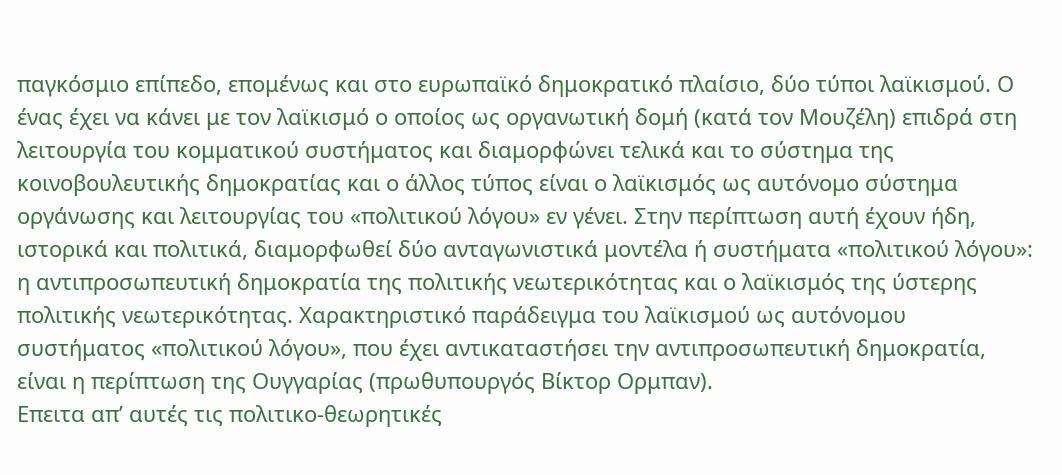παγκόσμιο επίπεδο, επομένως και στο ευρωπαϊκό δημοκρατικό πλαίσιο, δύο τύποι λαϊκισμού. Ο ένας έχει να κάνει με τον λαϊκισμό ο οποίος ως οργανωτική δομή (κατά τον Μουζέλη) επιδρά στη λειτουργία του κομματικού συστήματος και διαμορφώνει τελικά και το σύστημα της κοινοβουλευτικής δημοκρατίας και ο άλλος τύπος είναι ο λαϊκισμός ως αυτόνομο σύστημα οργάνωσης και λειτουργίας του «πολιτικού λόγου» εν γένει. Στην περίπτωση αυτή έχουν ήδη, ιστορικά και πολιτικά, διαμορφωθεί δύο ανταγωνιστικά μοντέλα ή συστήματα «πολιτικού λόγου»: η αντιπροσωπευτική δημοκρατία της πολιτικής νεωτερικότητας και ο λαϊκισμός της ύστερης πολιτικής νεωτερικότητας. Χαρακτηριστικό παράδειγμα του λαϊκισμού ως αυτόνομου συστήματος «πολιτικού λόγου», που έχει αντικαταστήσει την αντιπροσωπευτική δημοκρατία, είναι η περίπτωση της Ουγγαρίας (πρωθυπουργός Βίκτορ Ορμπαν).
Επειτα απ’ αυτές τις πολιτικο-θεωρητικές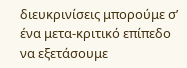διευκρινίσεις μπορούμε σ’ ένα μετα-κριτικό επίπεδο να εξετάσουμε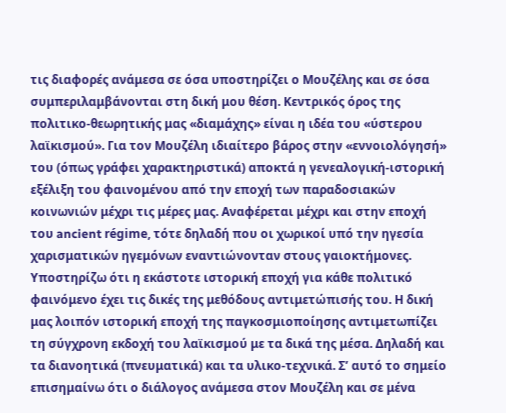τις διαφορές ανάμεσα σε όσα υποστηρίζει ο Μουζέλης και σε όσα συμπεριλαμβάνονται στη δική μου θέση. Κεντρικός όρος της πολιτικο-θεωρητικής μας «διαμάχης» είναι η ιδέα του «ύστερου λαϊκισμού». Για τον Μουζέλη ιδιαίτερο βάρος στην «εννοιολόγησή» του (όπως γράφει χαρακτηριστικά) αποκτά η γενεαλογική-ιστορική εξέλιξη του φαινομένου από την εποχή των παραδοσιακών κοινωνιών μέχρι τις μέρες μας. Αναφέρεται μέχρι και στην εποχή του ancient régime, τότε δηλαδή που οι χωρικοί υπό την ηγεσία χαρισματικών ηγεμόνων εναντιώνονταν στους γαιοκτήμονες.
Υποστηρίζω ότι η εκάστοτε ιστορική εποχή για κάθε πολιτικό φαινόμενο έχει τις δικές της μεθόδους αντιμετώπισής του. Η δική μας λοιπόν ιστορική εποχή της παγκοσμιοποίησης αντιμετωπίζει τη σύγχρονη εκδοχή του λαϊκισμού με τα δικά της μέσα. Δηλαδή και τα διανοητικά (πνευματικά) και τα υλικο-τεχνικά. Σ’ αυτό το σημείο επισημαίνω ότι ο διάλογος ανάμεσα στον Μουζέλη και σε μένα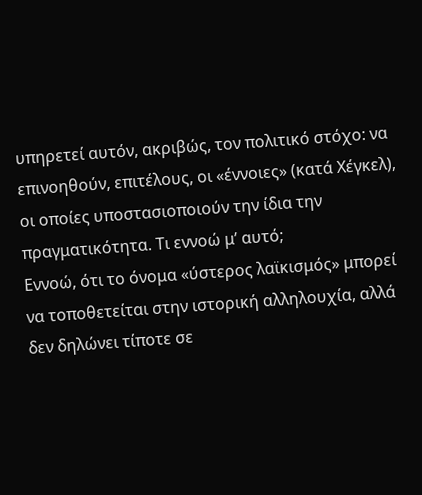υπηρετεί αυτόν, ακριβώς, τον πολιτικό στόχο: να επινοηθούν, επιτέλους, οι «έννοιες» (κατά Χέγκελ), οι οποίες υποστασιοποιούν την ίδια την πραγματικότητα. Τι εννοώ μ’ αυτό;
Εννοώ, ότι το όνομα «ύστερος λαϊκισμός» μπορεί να τοποθετείται στην ιστορική αλληλουχία, αλλά δεν δηλώνει τίποτε σε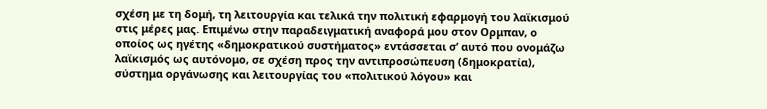σχέση με τη δομή, τη λειτουργία και τελικά την πολιτική εφαρμογή του λαϊκισμού στις μέρες μας. Επιμένω στην παραδειγματική αναφορά μου στον Ορμπαν, ο οποίος ως ηγέτης «δημοκρατικού συστήματος» εντάσσεται σ’ αυτό που ονομάζω λαϊκισμός ως αυτόνομο, σε σχέση προς την αντιπροσώπευση (δημοκρατία), σύστημα οργάνωσης και λειτουργίας του «πολιτικού λόγου» και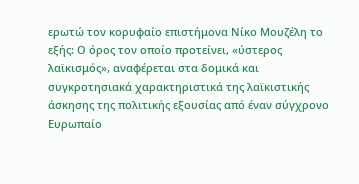ερωτώ τον κορυφαίο επιστήμονα Νίκο Μουζέλη το εξής: Ο όρος τον οποίο προτείνει, «ύστερος λαϊκισμός», αναφέρεται στα δομικά και συγκροτησιακά χαρακτηριστικά της λαϊκιστικής άσκησης της πολιτικής εξουσίας από έναν σύγχρονο Ευρωπαίο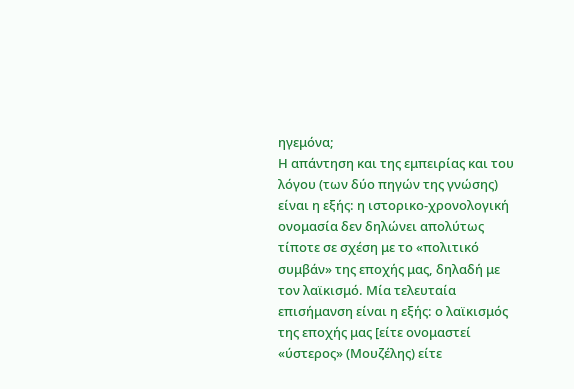ηγεμόνα;
Η απάντηση και της εμπειρίας και του λόγου (των δύο πηγών της γνώσης) είναι η εξής: η ιστορικο-χρονολογική ονομασία δεν δηλώνει απολύτως τίποτε σε σχέση με το «πολιτικό συμβάν» της εποχής μας, δηλαδή με τον λαϊκισμό. Μία τελευταία επισήμανση είναι η εξής: ο λαϊκισμός της εποχής μας [είτε ονομαστεί «ύστερος» (Μουζέλης) είτε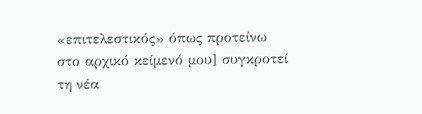«επιτελεστικός» όπως προτείνω στο αρχικό κείμενό μου] συγκροτεί τη νέα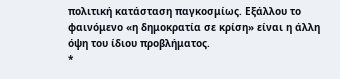πολιτική κατάσταση παγκοσμίως. Εξάλλου το φαινόμενο «η δημοκρατία σε κρίση» είναι η άλλη όψη του ίδιου προβλήματος.
*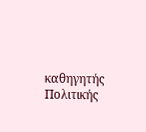καθηγητής Πολιτικής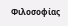Φιλοσοφίας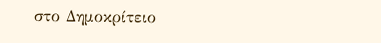στο Δημοκρίτειο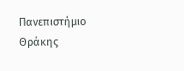Πανεπιστήμιο Θράκης